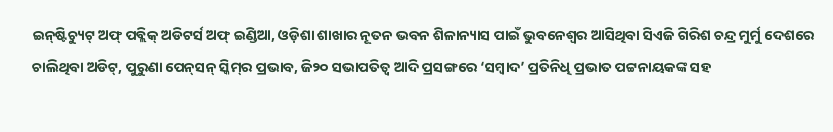ଇନ୍‌ଷ୍ଟିଚ୍ୟୁଟ୍‌ ଅଫ୍‌ ପବ୍ଲିକ୍ ଅଡିଟର୍ସ ଅଫ୍‌ ଇଣ୍ଡିଆ, ଓଡ଼ିଶା ଶାଖାର ନୂତନ ଭବନ ଶିଳାନ୍ୟାସ ପାଇଁ ଭୁବନେଶ୍ବର ଆସିଥିବା ସିଏଜି ଗିରିଶ ଚନ୍ଦ୍ର ମୁର୍ମୁ ଦେଶରେ ଚାଲିଥିବା ଅଡିଟ୍‌, ପୁରୁଣା ପେନ୍‌ସନ୍ ସ୍କିମ୍‌ର ପ୍ରଭାବ, ଜି୨୦ ସଭାପତିତ୍ବ ଆଦି ପ୍ରସଙ୍ଗରେ ‘ସମ୍ବାଦ’ ପ୍ରତିନିଧି ପ୍ରଭାତ ପଟ୍ଟନାୟକଙ୍କ ସହ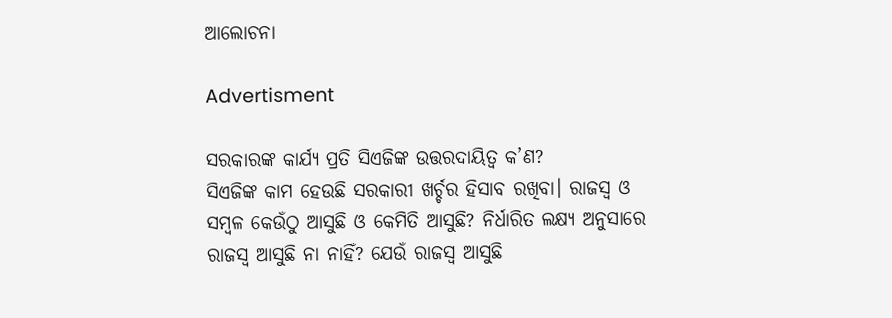ଆଲୋଚନା

Advertisment

ସରକାରଙ୍କ କାର୍ଯ୍ୟ ପ୍ରତି ସିଏଜିଙ୍କ ଉତ୍ତରଦାୟିତ୍ବ କ’ଣ?
ସିଏଜିଙ୍କ କାମ ହେଉଛି ସରକାରୀ ଖର୍ଚ୍ଚର ହିସାବ ରଖିବା। ରାଜସ୍ବ ଓ ସମ୍ବଳ କେଉଁଠୁ ଆସୁଛି ଓ କେମିତି ଆସୁଛି? ନିର୍ଧାରିତ ଲକ୍ଷ୍ୟ ଅନୁସାରେ ରାଜସ୍ବ ଆସୁଛି ନା ନାହିଁ? ଯେଉଁ ରାଜସ୍ବ ଆସୁଛି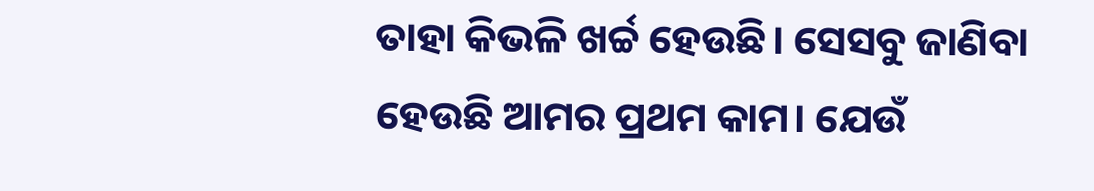ତାହା କିଭଳି ଖର୍ଚ୍ଚ ହେଉଛି। ସେସବୁ ଜାଣିବା ହେଉଛି ଆମର ପ୍ରଥମ କାମ। ଯେଉଁ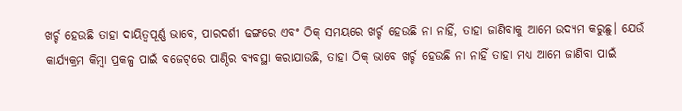ଖର୍ଚ୍ଚ ହେଉଛି ତାହା ଦାୟିତ୍ବପୂର୍ଣ୍ଣ ଭାବେ, ପାରଦର୍ଶୀ ଢଙ୍ଗରେ ଏବଂ ଠିକ୍ ସମୟରେ ଖର୍ଚ୍ଚ ହେଉଛି ନା ନାହିଁ, ତାହା ଜାଣିବାକୁ ଆମେ ଉଦ୍ୟମ କରୁଛୁ। ଯେଉଁ କାର୍ଯ୍ୟକ୍ରମ କିମ୍ବା ପ୍ରକଳ୍ପ ପାଇଁ ବଜେଟ୍‌ରେ ପାଣ୍ଠିର ବ୍ୟବସ୍ଥା କରାଯାଉଛି, ତାହା ଠିକ୍ ଭାବେ ଖର୍ଚ୍ଚ ହେଉଛି ନା ନାହିଁ ତାହା ମଧ୍ୟ ଆମେ ଜାଣିବା ପାଇଁ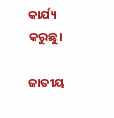କାର୍ଯ୍ୟ କରୁଛୁ।

ଜାତୀୟ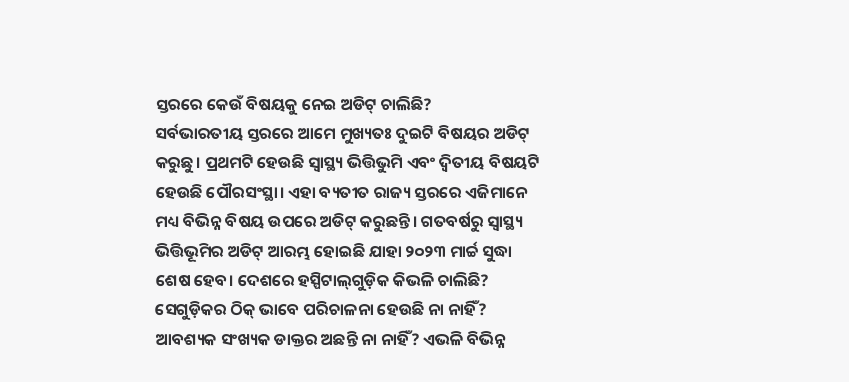ସ୍ତରରେ କେଉଁ ବିଷୟକୁ ନେଇ ଅଡିଟ୍ ଚାଲିଛି?
ସର୍ବଭାରତୀୟ ସ୍ତରରେ ଆମେ ମୁଖ୍ୟତଃ ଦୁଇଟି ବିଷୟର ଅଡିଟ୍ କରୁଛୁ। ପ୍ରଥମଟି ହେଉଛି ସ୍ବାସ୍ଥ୍ୟ ଭିତ୍ତିଭୁମି ଏବଂ ଦ୍ବିତୀୟ ବିଷୟଟି ହେଉଛି ପୌରସଂସ୍ଥା। ଏହା ବ୍ୟତୀତ ରାଜ୍ୟ ସ୍ତରରେ ଏଜିମାନେ ମଧ୍ୟ ବିଭିନ୍ନ ବିଷୟ ଉପରେ ଅଡିଟ୍ କରୁଛନ୍ତି। ଗତବର୍ଷରୁ ସ୍ବାସ୍ଥ୍ୟ ଭିତ୍ତିଭୂମିର ଅଡିଟ୍ ଆରମ୍ଭ ହୋଇଛି ଯାହା ୨୦୨୩ ମାର୍ଚ୍ଚ ସୁଦ୍ଧା ଶେଷ ହେବ। ଦେଶରେ ହସ୍ପିଟାଲ୍‌ଗୁଡ଼ିକ କିଭଳି ଚାଲିଛି? ସେଗୁଡ଼ିକର ଠିକ୍ ଭାବେ ପରିଚାଳନା ହେଉଛି ନା ନାହିଁ? ଆବଶ୍ୟକ ସଂଖ୍ୟକ ଡାକ୍ତର ଅଛନ୍ତି ନା ନାହିଁ? ଏଭଳି ବିଭିନ୍ନ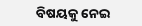ବିଷୟକୁ ନେଇ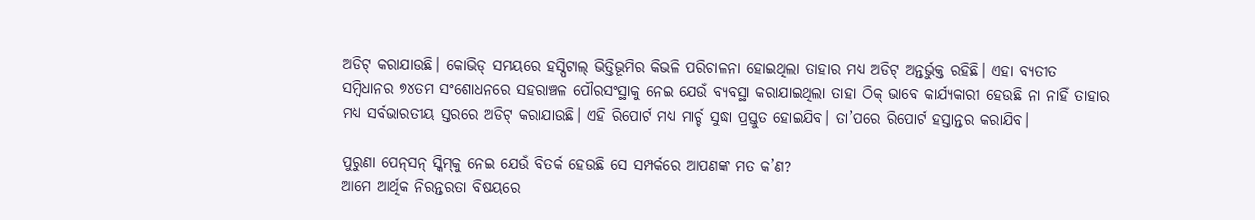ଅଡିଟ୍ କରାଯାଉଛି। କୋଭିଡ୍ ସମୟରେ ହସ୍ପିଟାଲ୍‌ ଭିତ୍ତିଭୂମିର କିଭଳି ପରିଚାଳନା ହୋଇଥିଲା ତାହାର ମଧ୍ୟ ଅଡିଟ୍‌ ଅନ୍ତର୍ଭୁକ୍ତ ରହିଛି। ଏହା ବ୍ୟତୀତ ସମ୍ବିଧାନର ୭୪ତମ ସଂଶୋଧନରେ ସହରାଞ୍ଚଳ ପୌରସଂସ୍ଥାକୁ ନେଇ ଯେଉଁ ବ୍ୟବସ୍ଥା କରାଯାଇଥିଲା ତାହା ଠିକ୍ ଭାବେ କାର୍ଯ୍ୟକାରୀ ହେଉଛି ନା ନାହିଁ ତାହାର ମଧ୍ୟ ସର୍ବଭାରତୀୟ ସ୍ତରରେ ଅଡିଟ୍ କରାଯାଉଛି। ଏହି ରିପୋର୍ଟ ମଧ୍ୟ ମାର୍ଚ୍ଚ ସୁଦ୍ଧା ପ୍ରସ୍ତୁତ ହୋଇଯିବ। ତା’ପରେ ରିପୋର୍ଟ ହସ୍ତାନ୍ତର କରାଯିବ।

ପୁରୁଣା ପେନ୍‌ସନ୍‌ ସ୍କିମ୍‌କୁ ନେଇ ଯେଉଁ ବିତର୍କ ହେଉଛି ସେ ସମ୍ପର୍କରେ ଆପଣଙ୍କ ମତ କ’ଣ?
ଆମେ ଆର୍ଥିକ ନିରନ୍ତରତା ବିଷୟରେ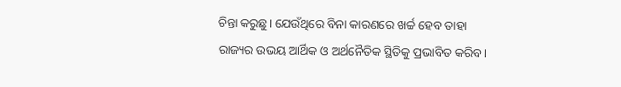ଚିନ୍ତା କରୁଛୁ। ଯେଉଁଥିରେ ବିନା କାରଣରେ ଖର୍ଚ୍ଚ ହେବ ତାହା ରାଜ୍ୟର ଉଭୟ ଆର୍ଥିକ ଓ ଅର୍ଥନୈତିକ ସ୍ଥିତିକୁ ପ୍ରଭାବିତ କରିବ।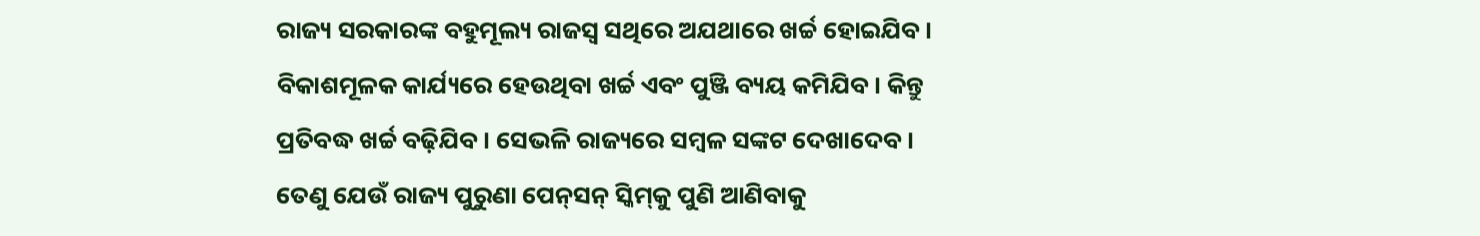ରାଜ୍ୟ ସରକାରଙ୍କ ବହୁମୂଲ୍ୟ ରାଜସ୍ବ ସଥିରେ ଅଯଥାରେ ଖର୍ଚ୍ଚ ହୋଇଯିବ। ବିକାଶମୂଳକ କାର୍ଯ୍ୟରେ ହେଉଥିବା ଖର୍ଚ୍ଚ ଏବଂ ପୁଞ୍ଜି ବ୍ୟୟ କମିଯିବ। କିନ୍ତୁ ପ୍ରତିବଦ୍ଧ ଖର୍ଚ୍ଚ ବଢ଼ିଯିବ। ସେଭଳି ରାଜ୍ୟରେ ସମ୍ବଳ ସଙ୍କଟ ଦେଖାଦେବ। ତେଣୁ ଯେଉଁ ରାଜ୍ୟ ପୁରୁଣା ପେନ୍‌ସନ୍ ସ୍କିମ୍‌କୁ ପୁଣି ଆଣିବାକୁ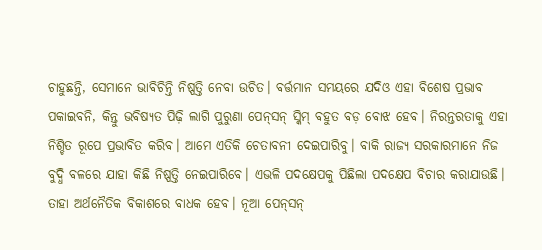ଚାହୁଛନ୍ତି, ସେମାନେ ଭାବିଚିନ୍ତି ନିଷ୍ପତ୍ତି ନେବା ଉଚିତ। ବର୍ତ୍ତମାନ ସମୟରେ ଯଦିଓ ଏହା ‌ବିଶେଷ ପ୍ରଭାବ ପକାଇବନି, କିନ୍ତୁ ଭବିଷ୍ୟତ ପିଢ଼ି ଲାଗି ପୁରୁଣା ପେନ୍‌ସନ୍‌ ସ୍କିମ୍ ବହୁତ ବଡ଼ ବୋଝ ହେବ। ନିରନ୍ତରତାକୁ ଏହା ନିଶ୍ଚିତ ରୂପେ ପ୍ରଭାବିତ କରିବ। ଆମେ ଏତିକି ଚେତାବନୀ ଦେଇପାରିବୁ। ବାକି ରାଜ୍ୟ ସରକାରମାନେ ନିଜ ବୁଦ୍ଧି ବଳରେ ଯାହା କିଛି ନିଷ୍ପତ୍ତି ନେଇପାରିବେ। ଏଭଳି ପଦକ୍ଷେପକୁ ପିଛିଲା ପଦକ୍ଷେପ ବିଚାର କରାଯାଉଛି। ତାହା ଅର୍ଥନୈତିକ ବିକାଶରେ ବାଧକ ହେବ। ନୂଆ ପେନ୍‌ସନ୍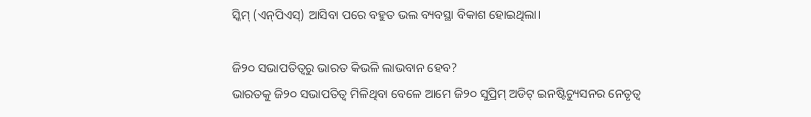ସ୍କିମ୍ (ଏନ୍‌ପିଏସ୍‌) ଆସିବା ପରେ ବହୁତ ଭଲ ବ୍ୟବସ୍ଥା ବିକାଶ ହୋଇଥିଲା।

ଜି୨୦ ସଭାପତିତ୍ବରୁ ଭାରତ କିଭଳି ଲାଭବାନ ହେବ?
ଭାରତକୁ ଜି୨୦ ସଭାପତିତ୍ବ ମିଳିଥିବା ବେଳେ ଆମେ ଜି୨୦ ସୁପ୍ରିମ୍‌ ଅଡିଟ୍‌ ଇନଷ୍ଟିଚ୍ୟୁସନର ନେତୃତ୍ବ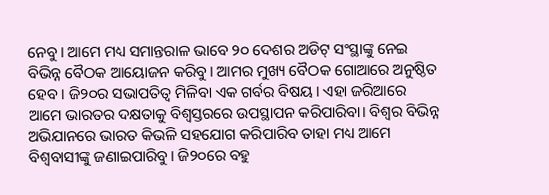ନେବୁ। ଆମେ ମଧ୍ୟ ସମାନ୍ତରାଳ ଭାବେ ୨୦ ଦେଶର ଅଡିଟ୍‌ ସଂସ୍ଥାଙ୍କୁ ନେଇ ବିଭିନ୍ନ ବୈଠକ ଆୟୋଜନ କରିବୁ। ଆମର ମୁଖ୍ୟ ବୈଠକ ଗୋଆରେ ଅନୁଷ୍ଠିତ ହେବ। ଜି୨୦ର ସଭାପତିତ୍ବ ମିଳିବା ଏକ ଗର୍ବର ବିଷୟ। ଏହା ଜରିଆରେ ଆମେ ଭାରତର ଦକ୍ଷତାକୁ ବିଶ୍ବସ୍ତରରେ ଉପସ୍ଥାପନ କରିପାରିବା। ବିଶ୍ବର ବିଭିନ୍ନ ଅଭିଯାନରେ ଭାରତ କିଭଳି ସହଯୋଗ କରିପାରିବ ତାହା ମଧ୍ୟ ଆମେ ବିଶ୍ବବାସୀଙ୍କୁ ଜଣାଇପାରିବୁ। ଜି୨୦ରେ ବହୁ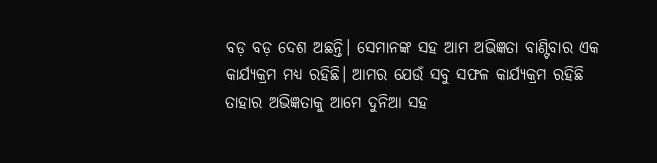ବଡ଼ ବଡ଼ ଦେଶ ଅଛନ୍ତି। ସେମାନଙ୍କ ସହ ଆମ ଅଭିଜ୍ଞତା ବାଣ୍ଟିବାର ଏକ କାର୍ଯ୍ୟକ୍ରମ ମଧ୍ୟ ରହିଛି। ଆମର ଯେଉଁ ସବୁ ସଫଳ କାର୍ଯ୍ୟକ୍ରମ ରହିଛି ତାହାର ଅଭିଜ୍ଞତାକୁ ଆମେ ‌ଦୁନିଆ ସହ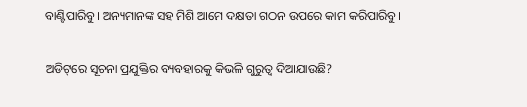ବାଣ୍ଟିପାରିବୁ। ଅନ୍ୟମାନଙ୍କ ସହ ମିଶି ଆମେ ଦକ୍ଷତା ଗଠନ ଉପରେ କାମ କରିପାରିବୁ।

ଅଡିଟ୍‌ରେ ସୂଚନା ପ୍ରଯୁକ୍ତିର ବ୍ୟବହାରକୁ କିଭଳି ଗୁରୁତ୍ବ ଦିଆଯାଉଛି?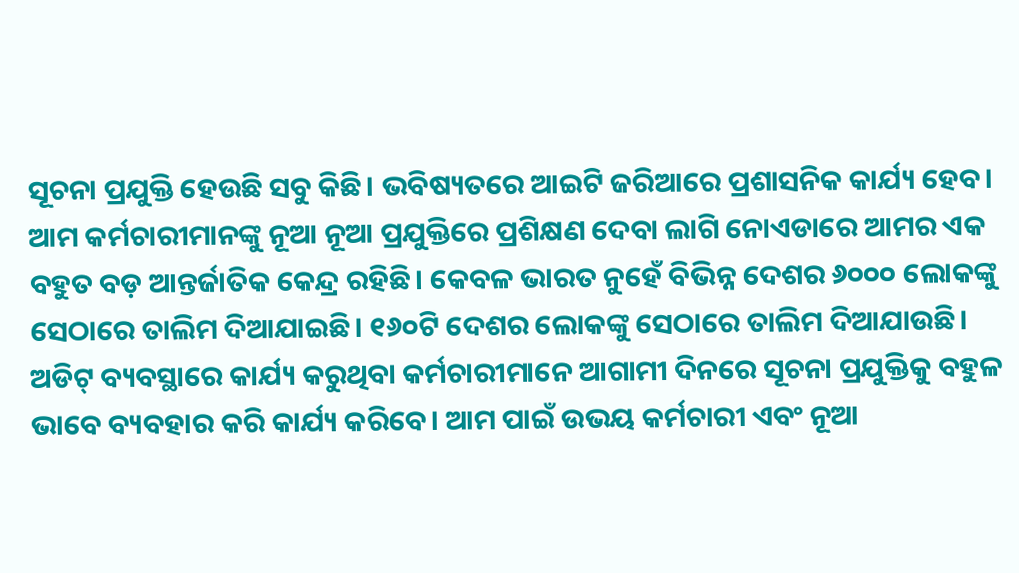ସୂଚନା ପ୍ରଯୁକ୍ତି ହେଉଛି ସବୁ କିଛି। ଭବିଷ୍ୟତରେ ଆଇଟି ଜରିଆରେ ପ୍ରଶାସନିକ କାର୍ଯ୍ୟ ହେବ। ଆମ କର୍ମଚାରୀମାନଙ୍କୁ ନୂଆ ନୂଆ ପ୍ରଯୁକ୍ତିରେ ପ୍ରଶିକ୍ଷଣ ଦେବା ଲାଗି ନୋଏଡାରେ ଆମର ଏକ ବହୁତ ବଡ଼ ଆନ୍ତର୍ଜାତିକ କେନ୍ଦ୍ର ରହିଛି। କେବଳ ଭାରତ ନୁହେଁ ବିଭିନ୍ନ ଦେଶର ୬୦୦୦ ଲୋକଙ୍କୁ ସେଠାରେ ତାଲିମ ଦିଆଯାଇଛି। ୧୬୦ଟି ଦେଶର ଲୋକଙ୍କୁ ସେଠାରେ ତାଲିମ ଦିଆଯାଉଛି। ଅଡିଟ୍ ବ୍ୟବସ୍ଥାରେ କାର୍ଯ୍ୟ କରୁଥିବା କର୍ମଚାରୀମାନେ ଆଗାମୀ ଦିନରେ ସୂଚନା ପ୍ରଯୁକ୍ତିକୁ ବହୁଳ ଭାବେ ବ୍ୟବହାର କରି କାର୍ଯ୍ୟ କରିବେ। ଆମ ପାଇଁ ଉଭୟ କର୍ମଚାରୀ ଏବଂ ନୂଆ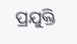ପ୍ରଯୁକ୍ତି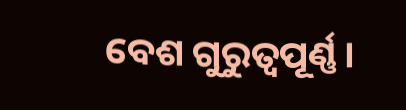ବେଶ ଗୁରୁତ୍ବପୂର୍ଣ୍ଣ।